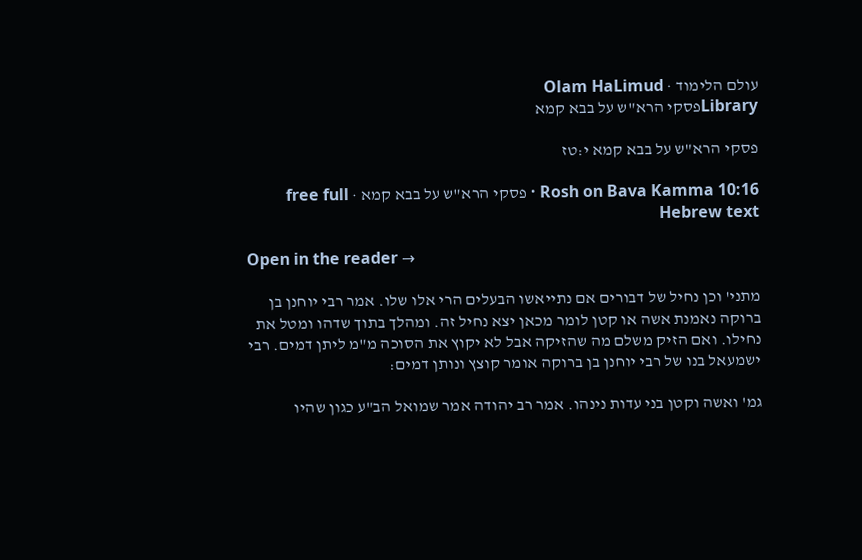עולם הלימוד · Olam HaLimud
Libraryפסקי הרא"ש על בבא קמא

פסקי הרא"ש על בבא קמא י:טז

Rosh on Bava Kamma 10:16 · פסקי הרא"ש על בבא קמא · free full Hebrew text

Open in the reader →

מתני' וכן נחיל של דבורים אם נתייאשו הבעלים הרי אלו שלו. אמר רבי יוחנן בן ברוקה נאמנת אשה או קטן לומר מכאן יצא נחיל זה. ומהלך בתוך שדהו ומטל את נחילו. ואם הזיק משלם מה שהזיקה אבל לא יקוץ את הסוכה מ"מ ליתן דמים. רבי ישמעאל בנו של רבי יוחנן בן ברוקה אומר קוצץ ונותן דמים:

גמ' ואשה וקטן בני עדות נינהו. אמר רב יהודה אמר שמואל הב"ע כגון שהיו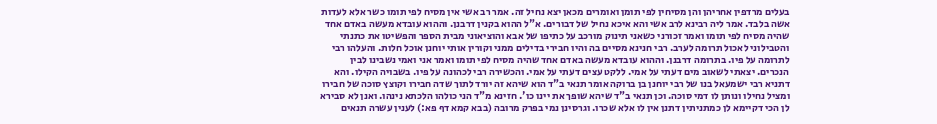בעלים מרדפין אחריהן והן מסיחין לפי תומן ואומרים מכאן יצא נחיל זה. אמר רב אשי אין מסיח לפי תומו כשר אלא לעדות אשה בלבד. אמר ליה רבינא לרב אשי והא איכא נחיל של דבורים. א"ל ההוא בקנין דרבנן. וההוא עובדא מעשה באדם אחד שהיה מסיח לפי תומו ואמר זכורני כשאני תינוק מורכב על כתיפו של אבא והוציאוני מבית הספר והפשיטו את כתנתי והטבילוני לאכול תרומה לערב. רבי חנינא מסיים בה והיו חבירי בדילים ממני וקורין אותי יוחנן אוכל חלות. והעלהו רבי לתרומה על פיו. בתרומה דרבנן. וההוא עובדא מעשה באדם אחד שהיה מסיח לפי תומו ואמר אני ואמי נשבינו לבין הנכרים. יצאתי לשאוב מים דעתי על אמי. ללקט עצים דעתי על אמי. והכשירה רבי לכהונה על פיו. בשבויה הקילו. והא דתניא רבי ישמעאל בנו של רבי יוחנן בן ברוקה אומר תנאי ב"ד הוא שיהא זה יורד לתוך שדה חבירו וקוצץ סוכה של חבירו ומציל נחילו ונותן לו דמי סוכה. וכן תנאי ב"ד שיהא שופך את יינו כו'. חזינא מ"ד הני כולהו הלכתא נינהו. ואנן לא סבירא לן הכי דקיימא לן כמתניתין דתנן אין לו אלא שכרו. וגרסינן נמי בפרק מרובה (בבא קמא דף פא:) לענין עשרה תנאים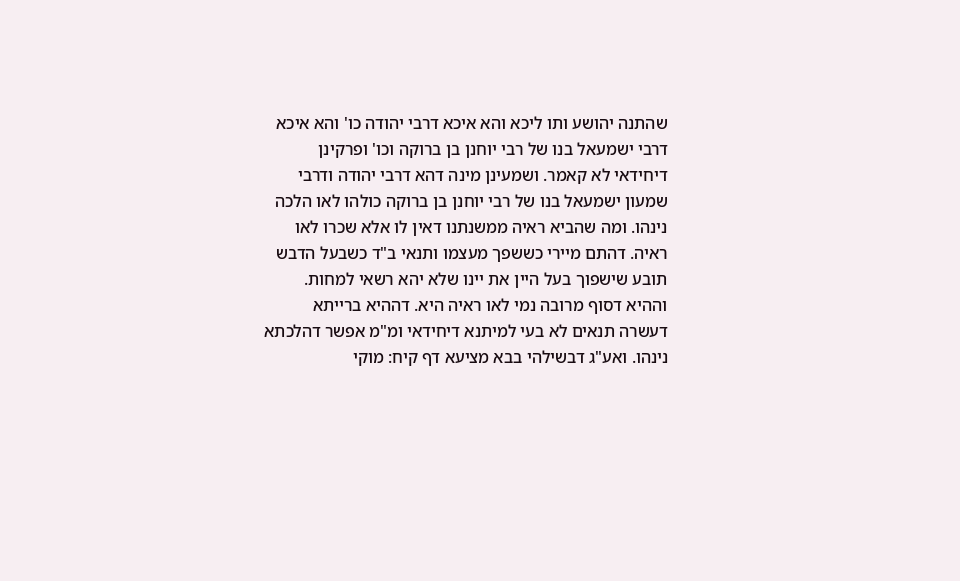שהתנה יהושע ותו ליכא והא איכא דרבי יהודה כו' והא איכא דרבי ישמעאל בנו של רבי יוחנן בן ברוקה וכו' ופרקינן דיחידאי לא קאמר. ושמעינן מינה דהא דרבי יהודה ודרבי שמעון ישמעאל בנו של רבי יוחנן בן ברוקה כולהו לאו הלכה נינהו. ומה שהביא ראיה ממשנתנו דאין לו אלא שכרו לאו ראיה. דהתם מיירי כששפך מעצמו ותנאי ב"ד כשבעל הדבש תובע שישפוך בעל היין את יינו שלא יהא רשאי למחות. וההיא דסוף מרובה נמי לאו ראיה היא. דההיא ברייתא דעשרה תנאים לא בעי למיתנא דיחידאי ומ"מ אפשר דהלכתא נינהו. ואע"ג דבשילהי בבא מציעא דף קיח: מוקי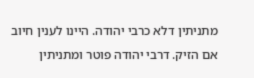מתניתין דלא כרבי יהודה. היינו לענין חיוב אם הזיק. דרבי יהודה פוטר ומתניתין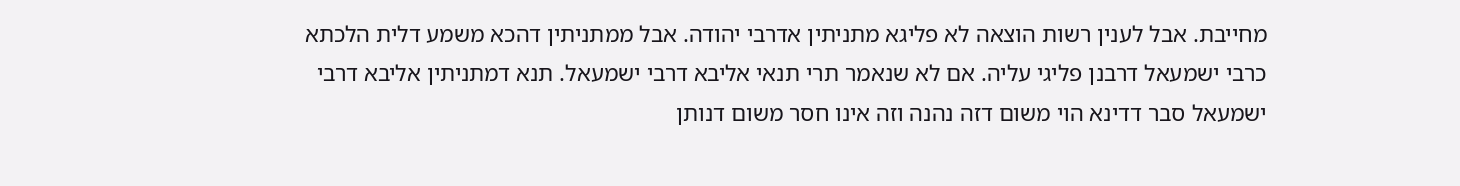מחייבת. אבל לענין רשות הוצאה לא פליגא מתניתין אדרבי יהודה. אבל ממתניתין דהכא משמע דלית הלכתא כרבי ישמעאל דרבנן פליגי עליה. אם לא שנאמר תרי תנאי אליבא דרבי ישמעאל. תנא דמתניתין אליבא דרבי ישמעאל סבר דדינא הוי משום דזה נהנה וזה אינו חסר משום דנותן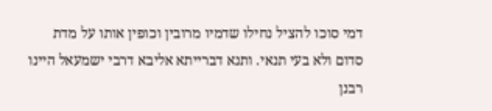דמי סוכו להציל נחילו שדמיו מרובין וכופין אותו על מדת סדום ולא בעי תנאי. ותנא דברייתא אליבא דרבי ישמעאל היינו רבנן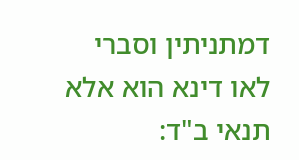דמתניתין וסברי לאו דינא הוא אלא תנאי ב"ד: